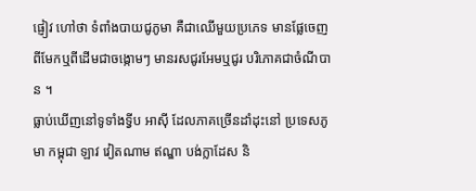ផ្ញៀវ ហៅថា ទំពាំងបាយជូភូមា គឺជាឈើមួយប្រភេទ មានផ្លែចេញពីមែកឬពីដើមជាចង្កោមៗ មានរសជូរអែមឬជូរ បរិភោគជាចំណីបាន ។
ធ្លាប់ឃើញនៅទូទាំងទ្វីប អាស៊ី ដែលភាគច្រើនដាំដុះនៅ ប្រទេសភូមា កម្ពុជា ឡាវ វៀតណាម ឥណ្ឌា បង់ក្លាដែស និ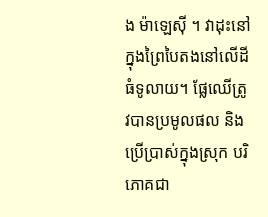ង ម៉ាឡេស៊ី ។ វាដុះនៅក្នុងព្រៃបៃតងនៅលើដីធំទូលាយ។ ផ្លែឈើត្រូវបានប្រមូលផល និងប្រើប្រាស់ក្នុងស្រុក បរិភោគជា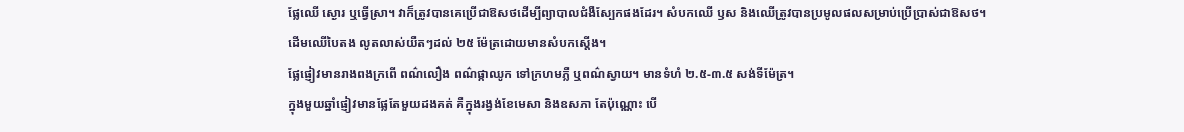ផ្លែឈើ ស្ងោរ ឬធ្វើស្រា។ វាក៏ត្រូវបានគេប្រើជាឱសថដើម្បីព្យាបាលជំងឺស្បែកផងដែរ។ សំបកឈើ ឫស និងឈើត្រូវបានប្រមូលផលសម្រាប់ប្រើប្រាស់ជាឱសថ។
ដើមឈើបៃតង លូតលាស់យឺតៗដល់ ២៥ ម៉ែត្រដោយមានសំបកស្តើង។
ផ្លែផ្ញៀវមានរាងពងក្រពើ ពណ៌លឿង ពណ៌ផ្កាឈូក ទៅក្រហមភ្លឺ ឬពណ៌ស្វាយ។ មានទំហំ ២.៥-៣.៥ សង់ទីម៉ែត្រ។
ក្នុងមួយឆ្នាំផ្ញៀវមានផ្លែតែមួយដងគត់ គឺក្នុងរង្វង់ខែមេសា និងឧសភា តែប៉ុណ្ណោះ បើ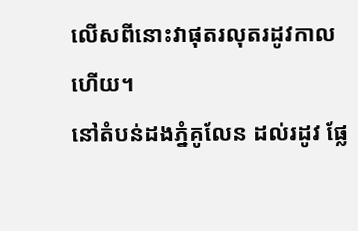លើសពីនោះវាផុតរលុតរដូវកាលហើយ។
នៅតំបន់ដងភ្នំគូលែន ដល់រដូវ ផ្លែ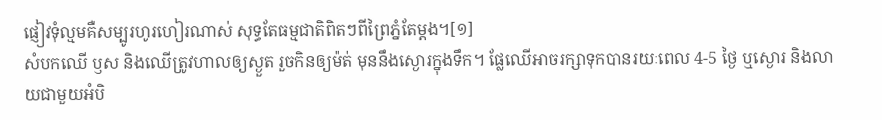ផ្ញៀវទុំល្មមគឺសម្បូរហូរហៀរណាស់ សុទ្ធតែធម្មជាតិពិតៗពីព្រៃភ្នំតែម្ដង។[១]
សំបកឈើ ឫស និងឈើត្រូវហាលឲ្យស្ងួត រួចកិនឲ្យម៉ត់ មុននឹងស្ងោរក្នុងទឹក។ ផ្លែឈើអាចរក្សាទុកបានរយៈពេល 4-5 ថ្ងៃ ឬស្ងោរ និងលាយជាមួយអំបិ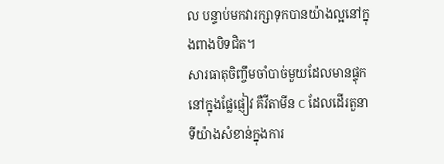ល បន្ទាប់មកវារក្សាទុកបានយ៉ាងល្អនៅក្នុងពាងបិទជិត។
សារធាតុចិញ្ចឹមចាំបាច់មួយដែលមានផ្ទុកនៅក្នុងផ្លែផ្ញៀវ គឺវីតាមីន C ដែលដើរតួនាទីយ៉ាងសំខាន់ក្នុងការ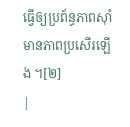ធ្វើឲ្យប្រព័ន្ធភាពស៊ាំមានភាពប្រសើរឡើង ។[២]
|